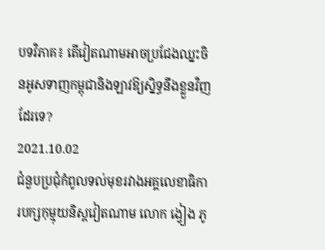បទវិភាគ៖ តើវៀតណាមអាចប្រជែងឈ្នះចិនអូសទាញកម្ពុជានិងឡាវឱ្យស្និទ្ធនឹងខ្លួនវិញដែរទេ?
2021.10.02
ជំនួបប្រជុំកំពូលទល់មុខរវាងអគ្គលេខាធិការបក្សកុម្មុយនិស្តវៀតណាម លោក ង្វៀង ភូ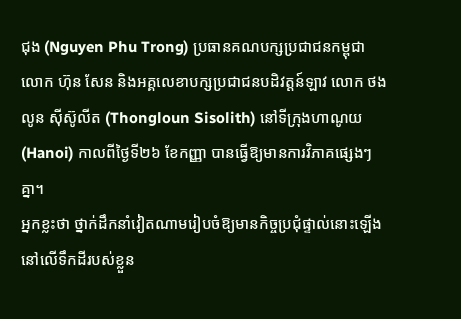ជុង (Nguyen Phu Trong) ប្រធានគណបក្សប្រជាជនកម្ពុជា លោក ហ៊ុន សែន និងអគ្គលេខាបក្សប្រជាជនបដិវត្តន៍ឡាវ លោក ថងលូន ស៊ីស៊ូលីត (Thongloun Sisolith) នៅទីក្រុងហាណូយ (Hanoi) កាលពីថ្ងៃទី២៦ ខែកញ្ញា បានធ្វើឱ្យមានការវិភាគផ្សេងៗគ្នា។
អ្នកខ្លះថា ថ្នាក់ដឹកនាំវៀតណាមរៀបចំឱ្យមានកិច្ចប្រជុំផ្ទាល់នោះឡើងនៅលើទឹកដីរបស់ខ្លួន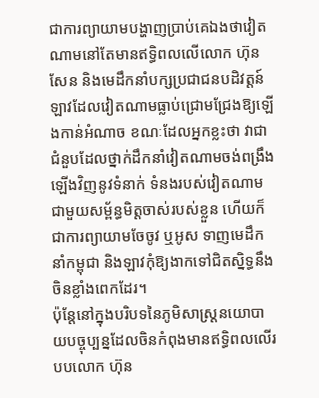ជាការព្យាយាមបង្ហាញប្រាប់គេឯងថាវៀតណាមនៅតែមានឥទ្ធិពលលើលោក ហ៊ុន សែន និងមេដឹកនាំបក្សប្រជាជនបដិវត្តន៍ឡាវដែលវៀតណាមធ្លាប់ជ្រោមជ្រែងឱ្យឡើងកាន់អំណាច ខណៈដែលអ្នកខ្លះថា វាជាជំនួបដែលថ្នាក់ដឹកនាំវៀតណាមចង់ពង្រឹងឡើងវិញនូវទំនាក់ ទំនងរបស់វៀតណាមជាមួយសម្ព័ន្ធមិត្តចាស់របស់ខ្លួន ហើយក៏ជាការព្យាយាមចែចូវ ឬអូស ទាញមេដឹកនាំកម្ពុជា និងឡាវកុំឱ្យងាកទៅជិតស្និទ្ធនឹងចិនខ្លាំងពេកដែរ។
ប៉ុន្តែនៅក្នុងបរិបទនៃភូមិសាស្ត្រនយោបាយបច្ចុប្បន្នដែលចិនកំពុងមានឥទ្ធិពលលើរបបលោក ហ៊ុន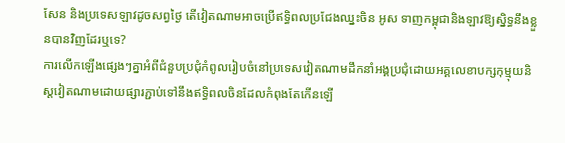សែន និងប្រទេសឡាវដូចសព្វថ្ងៃ តើវៀតណាមអាចប្រើឥទ្ធិពលប្រជែងឈ្នះចិន អូស ទាញកម្ពុជានិងឡាវឱ្យស្និទ្ធនឹងខ្លួនបានវិញដែរឬទេ?
ការលើកឡើងផ្សេងៗគ្នាអំពីជំនួបប្រជុំកំពូលរៀបចំនៅប្រទេសវៀតណាមដឹកនាំអង្គប្រជុំដោយអគ្គលេខាបក្សកុម្មុយនិស្តវៀតណាមដោយផ្សារភ្ជាប់ទៅនឹងឥទ្ធិពលចិនដែលកំពុងតែកើនឡើ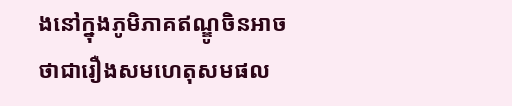ងនៅក្នុងភូមិភាគឥណ្ឌូចិនអាចថាជារឿងសមហេតុសមផល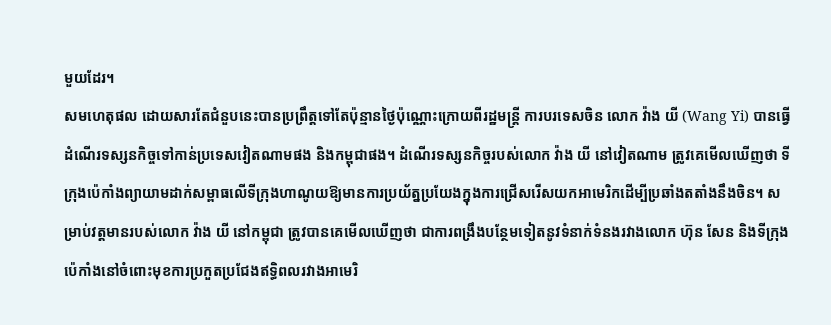មួយដែរ។
សមហេតុផល ដោយសារតែជំនួបនេះបានប្រព្រឹត្តទៅតែប៉ុន្មានថ្ងៃប៉ុណ្ណោះក្រោយពីរដ្ឋមន្ត្រី ការបរទេសចិន លោក វ៉ាង យី (Wang Yi) បានធ្វើដំណើរទស្សនកិច្ចទៅកាន់ប្រទេសវៀតណាមផង និងកម្ពុជាផង។ ដំណើរទស្សនកិច្ចរបស់លោក វ៉ាង យី នៅវៀតណាម ត្រូវគេមើលឃើញថា ទីក្រុងប៉េកាំងព្យាយាមដាក់សម្ពាធលើទីក្រុងហាណូយឱ្យមានការប្រយ័ត្នប្រយែងក្នុងការជ្រើសរើសយកអាមេរិកដើម្បីប្រឆាំងតតាំងនឹងចិន។ សម្រាប់វត្តមានរបស់លោក វ៉ាង យី នៅកម្ពុជា ត្រូវបានគេមើលឃើញថា ជាការពង្រឹងបន្ថែមទៀតនូវទំនាក់ទំនងរវាងលោក ហ៊ុន សែន និងទីក្រុងប៉េកាំងនៅចំពោះមុខការប្រកួតប្រជែងឥទ្ធិពលរវាងអាមេរិ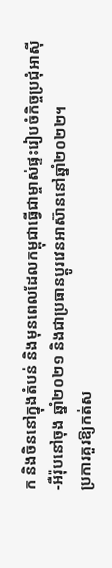ក និងចិននៅក្នុងតំបន់ និងមុនពេលដែលកម្ពុជាធ្វើជាម្ចាស់ផ្ទះរៀបចំកិច្ចប្រជុំអាស៊ី-អឺរ៉ុបនៅចុង ឆ្នាំ២០២១ និងជាប្រធានប្តូរវេនអាស៊ាននៅឆ្នាំ២០២២។
ប្រការគួរឱ្យកត់ស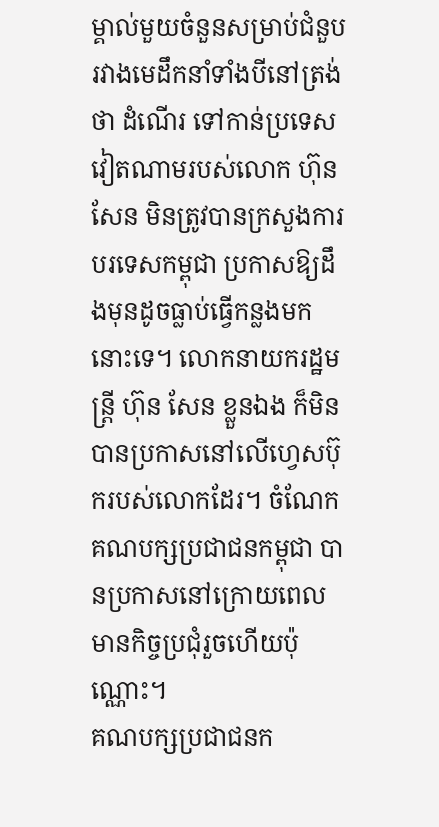ម្គាល់មួយចំនួនសម្រាប់ជំនួបរវាងមេដឹកនាំទាំងបីនៅត្រង់ថា ដំណើរ ទៅកាន់ប្រទេសវៀតណាមរបស់លោក ហ៊ុន សែន មិនត្រូវបានក្រសួងការបរទេសកម្ពុជា ប្រកាសឱ្យដឹងមុនដូចធ្លាប់ធ្វើកន្លងមកនោះទេ។ លោកនាយករដ្ឋមន្ត្រី ហ៊ុន សែន ខ្លួនឯង ក៏មិនបានប្រកាសនៅលើហ្វេសប៊ុករបស់លោកដែរ។ ចំណែកគណបក្សប្រជាជនកម្ពុជា បានប្រកាសនៅក្រោយពេលមានកិច្ចប្រជុំរួចហើយប៉ុណ្ណោះ។
គណបក្សប្រជាជនក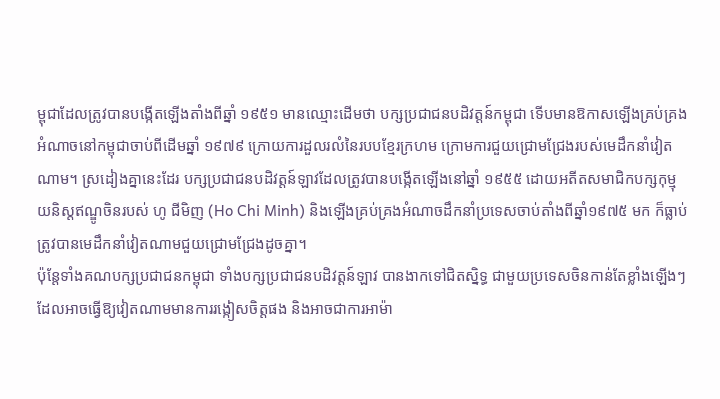ម្ពុជាដែលត្រូវបានបង្កើតឡើងតាំងពីឆ្នាំ ១៩៥១ មានឈ្មោះដើមថា បក្សប្រជាជនបដិវត្តន៍កម្ពុជា ទើបមានឱកាសឡើងគ្រប់គ្រងអំណាចនៅកម្ពុជាចាប់ពីដើមឆ្នាំ ១៩៧៩ ក្រោយការដួលរលំនៃរបបខ្មែរក្រហម ក្រោមការជួយជ្រោមជ្រែងរបស់មេដឹកនាំវៀតណាម។ ស្រដៀងគ្នានេះដែរ បក្សប្រជាជនបដិវត្តន៍ឡាវដែលត្រូវបានបង្កើតឡើងនៅឆ្នាំ ១៩៥៥ ដោយអតីតសមាជិកបក្សកុម្មុយនិស្តឥណ្ឌូចិនរបស់ ហូ ជីមិញ (Ho Chi Minh) និងឡើងគ្រប់គ្រងអំណាចដឹកនាំប្រទេសចាប់តាំងពីឆ្នាំ១៩៧៥ មក ក៏ធ្លាប់ត្រូវបានមេដឹកនាំវៀតណាមជួយជ្រោមជ្រែងដូចគ្នា។
ប៉ុន្តែទាំងគណបក្សប្រជាជនកម្ពុជា ទាំងបក្សប្រជាជនបដិវត្តន៍ឡាវ បានងាកទៅជិតស្និទ្ធ ជាមួយប្រទេសចិនកាន់តែខ្លាំងឡើងៗដែលអាចធ្វើឱ្យវៀតណាមមានការរង្កៀសចិត្តផង និងអាចជាការអាម៉ា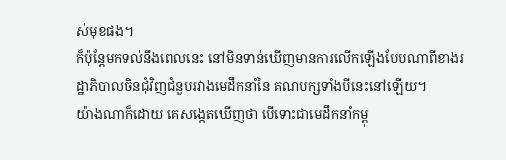ស់មុខផង។
ក៏ប៉ុន្តែមកទល់នឹងពេលនេះ នៅមិនទាន់ឃើញមានការលើកឡើងបែបណាពីខាងរដ្ឋាភិបាលចិនជុំវិញជំនួបរវាងមេដឹកនាំនៃ គណបក្សទាំងបីនេះនៅឡើយ។
យ៉ាងណាក៏ដោយ គេសង្កេតឃើញថា បើទោះជាមេដឹកនាំកម្ពុ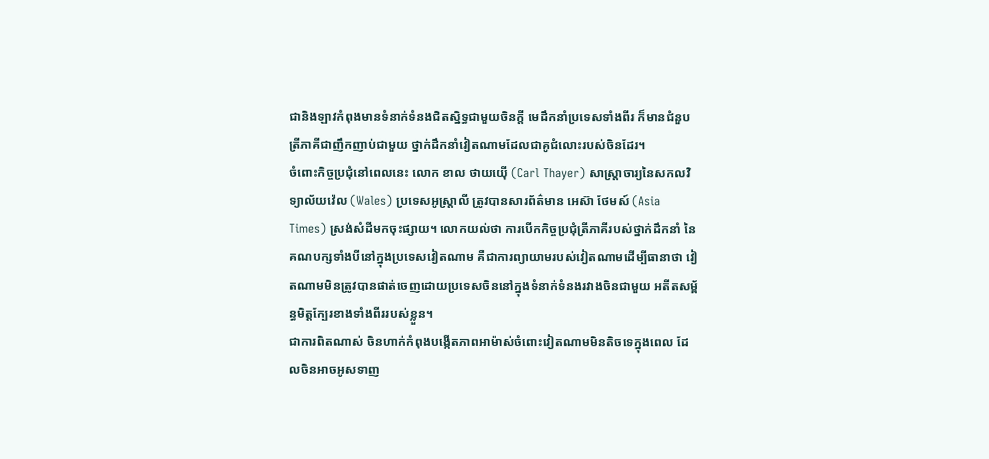ជានិងឡាវកំពុងមានទំនាក់ទំនងជិតស្និទ្ធជាមួយចិនក្តី មេដឹកនាំប្រទេសទាំងពីរ ក៏មានជំនួបត្រីភាគីជាញឹកញាប់ជាមួយ ថ្នាក់ដឹកនាំវៀតណាមដែលជាគូជំលោះរបស់ចិនដែរ។
ចំពោះកិច្ចប្រជុំនៅពេលនេះ លោក ខាល ថាយយ៉ើ (Carl Thayer) សាស្ត្រាចារ្យនៃសកលវិទ្យាល័យវ៉េល (Wales) ប្រទេសអូស្ត្រាលី ត្រូវបានសារព័ត៌មាន អេស៊ា ថែមស៍ (Asia Times) ស្រង់សំដីមកចុះផ្សាយ។ លោកយល់ថា ការបើកកិច្ចប្រជុំត្រីភាគីរបស់ថ្នាក់ដឹកនាំ នៃគណបក្សទាំងបីនៅក្នុងប្រទេសវៀតណាម គឺជាការព្យាយាមរបស់វៀតណាមដើម្បីធានាថា វៀតណាមមិនត្រូវបានផាត់ចេញដោយប្រទេសចិននៅក្នុងទំនាក់ទំនងរវាងចិនជាមួយ អតីតសម្ព័ន្ធមិត្តក្បែរខាងទាំងពីររបស់ខ្លួន។
ជាការពិតណាស់ ចិនហាក់កំពុងបង្កើតភាពអាម៉ាស់ចំពោះវៀតណាមមិនតិចទេក្នុងពេល ដែលចិនអាចអូសទាញ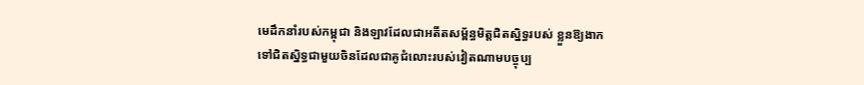មេដឹកនាំរបស់កម្ពុជា និងឡាវដែលជាអតីតសម្ព័ន្ធមិត្តជិតស្និទ្ធរបស់ ខ្លួនឱ្យងាកទៅជិតស្និទ្ធជាមួយចិនដែលជាគូជំលោះរបស់វៀតណាមបច្ចុប្ប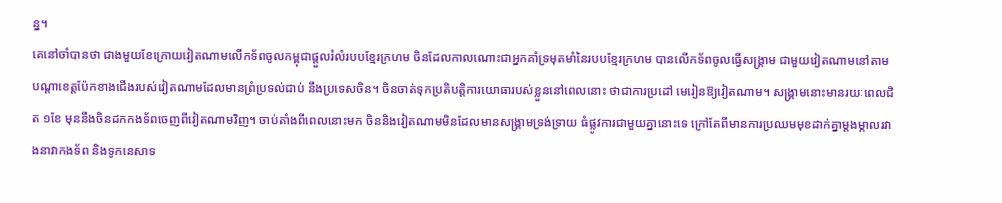ន្ន។
គេនៅចាំបានថា ជាងមួយខែក្រោយវៀតណាមលើកទ័ពចូលកម្ពុជាផ្តួលរំលំរបបខ្មែរក្រហម ចិនដែលកាលណោះជាអ្នកគាំទ្រមុតមាំនៃរបបខ្មែរក្រហម បានលើកទ័ពចូលធ្វើសង្គ្រាម ជាមួយវៀតណាមនៅតាមបណ្តាខេត្តប៉ែកខាងជើងរបស់វៀតណាមដែលមានព្រំប្រទល់ជាប់ នឹងប្រទេសចិន។ ចិនចាត់ទុកប្រតិបត្តិការយោធារបស់ខ្លួននៅពេលនោះ ថាជាការប្រដៅ មេរៀនឱ្យវៀតណាម។ សង្គ្រាមនោះមានរយៈពេលជិត ១ខែ មុននឹងចិនដកកងទ័ពចេញពីវៀតណាមវិញ។ ចាប់តាំងពីពេលនោះមក ចិននិងវៀតណាមមិនដែលមានសង្គ្រាមទ្រង់ទ្រាយ ធំផ្លូវការជាមួយគ្នានោះទេ ក្រៅតែពីមានការប្រឈមមុខដាក់គ្នាម្តងម្កាលរវាងនាវាកងទ័ព និងទូកនេសាទ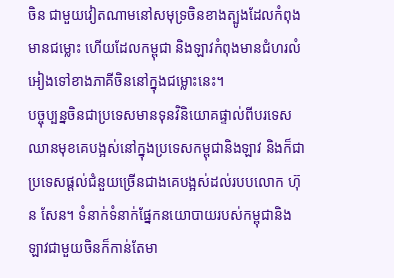ចិន ជាមួយវៀតណាមនៅសមុទ្រចិនខាងត្បូងដែលកំពុងមានជម្លោះ ហើយដែលកម្ពុជា និងឡាវកំពុងមានជំហរលំអៀងទៅខាងភាគីចិននៅក្នុងជម្លោះនេះ។
បច្ចុប្បន្នចិនជាប្រទេសមានទុនវិនិយោគផ្ទាល់ពីបរទេសឈានមុខគេបង្អស់នៅក្នុងប្រទេសកម្ពុជានិងឡាវ និងក៏ជាប្រទេសផ្តល់ជំនួយច្រើនជាងគេបង្អស់ដល់របបលោក ហ៊ុន សែន។ ទំនាក់ទំនាក់ផ្នែកនយោបាយរបស់កម្ពុជានិងឡាវជាមួយចិនក៏កាន់តែមា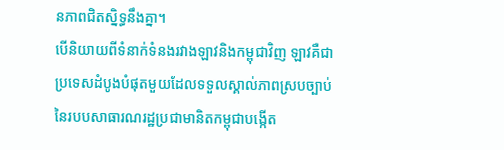នភាពជិតស្និទ្ធនឹងគ្នា។
បើនិយាយពីទំនាក់ទំនងរវាងឡាវនិងកម្ពុជាវិញ ឡាវគឺជាប្រទេសដំបូងបំផុតមួយដែលទទួលស្គាល់ភាពស្របច្បាប់នៃរបបសាធារណរដ្ឋប្រជាមានិតកម្ពុជាបង្កើត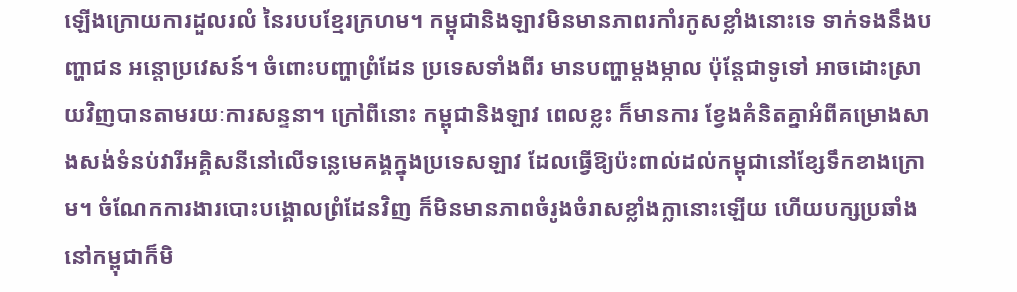ឡើងក្រោយការដួលរលំ នៃរបបខ្មែរក្រហម។ កម្ពុជានិងឡាវមិនមានភាពរកាំរកូសខ្លាំងនោះទេ ទាក់ទងនឹងបញ្ហាជន អន្តោប្រវេសន៍។ ចំពោះបញ្ហាព្រំដែន ប្រទេសទាំងពីរ មានបញ្ហាម្តងម្កាល ប៉ុន្តែជាទូទៅ អាចដោះស្រាយវិញបានតាមរយៈការសន្ទនា។ ក្រៅពីនោះ កម្ពុជានិងឡាវ ពេលខ្លះ ក៏មានការ ខ្វែងគំនិតគ្នាអំពីគម្រោងសាងសង់ទំនប់វារីអគ្គិសនីនៅលើទន្លេមេគង្គក្នុងប្រទេសឡាវ ដែលធ្វើឱ្យប៉ះពាល់ដល់កម្ពុជានៅខ្សែទឹកខាងក្រោម។ ចំណែកការងារបោះបង្គោលព្រំដែនវិញ ក៏មិនមានភាពចំរូងចំរាសខ្លាំងក្លានោះឡើយ ហើយបក្សប្រឆាំងនៅកម្ពុជាក៏មិ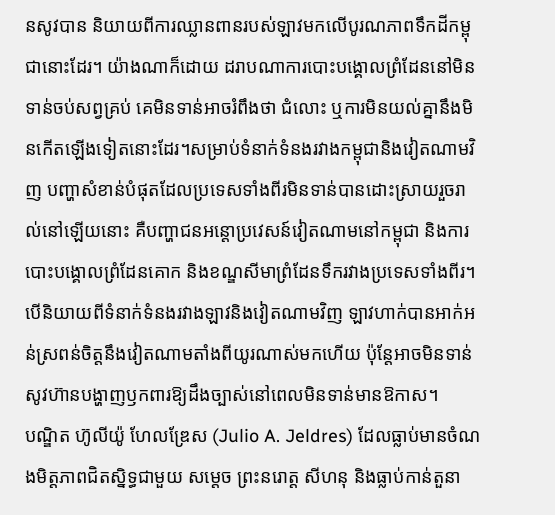នសូវបាន និយាយពីការឈ្លានពានរបស់ឡាវមកលើបូរណភាពទឹកដីកម្ពុជានោះដែរ។ យ៉ាងណាក៏ដោយ ដរាបណាការបោះបង្គោលព្រំដែននៅមិនទាន់ចប់សព្វគ្រប់ គេមិនទាន់អាចរំពឹងថា ជំលោះ ឬការមិនយល់គ្នានឹងមិនកើតឡើងទៀតនោះដែរ។សម្រាប់ទំនាក់ទំនងរវាងកម្ពុជានិងវៀតណាមវិញ បញ្ហាសំខាន់បំផុតដែលប្រទេសទាំងពីរមិនទាន់បានដោះស្រាយរួចរាល់នៅឡើយនោះ គឺបញ្ហាជនអន្តោប្រវេសន៍វៀតណាមនៅកម្ពុជា និងការបោះបង្គោលព្រំដែនគោក និងខណ្ឌសីមាព្រំដែនទឹករវាងប្រទេសទាំងពីរ។
បើនិយាយពីទំនាក់ទំនងរវាងឡាវនិងវៀតណាមវិញ ឡាវហាក់បានអាក់អន់ស្រពន់ចិត្តនឹងវៀតណាមតាំងពីយូរណាស់មកហើយ ប៉ុន្តែអាចមិនទាន់សូវហ៊ានបង្ហាញឫកពារឱ្យដឹងច្បាស់នៅពេលមិនទាន់មានឱកាស។
បណ្ឌិត ហ៊ូលីយ៉ូ ហែលឌ្រែស (Julio A. Jeldres) ដែលធ្លាប់មានចំណងមិត្តភាពជិតស្និទ្ធជាមួយ សម្តេច ព្រះនរោត្ត សីហនុ និងធ្លាប់កាន់តួនា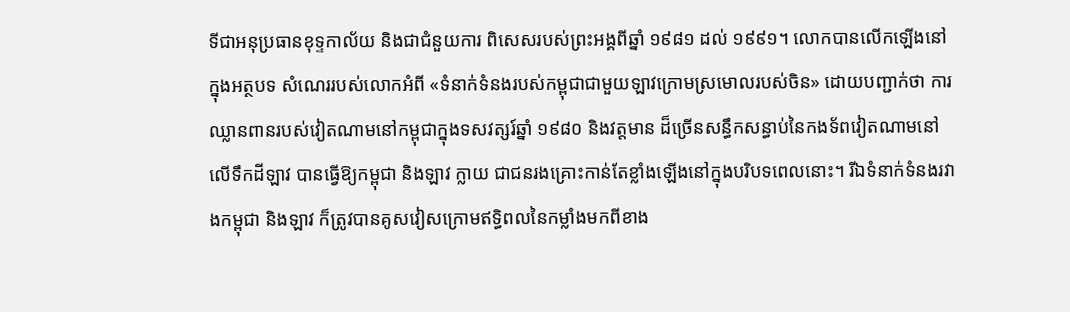ទីជាអនុប្រធានខុទ្ទកាល័យ និងជាជំនួយការ ពិសេសរបស់ព្រះអង្គពីឆ្នាំ ១៩៨១ ដល់ ១៩៩១។ លោកបានលើកឡើងនៅក្នុងអត្ថបទ សំណេររបស់លោកអំពី «ទំនាក់ទំនងរបស់កម្ពុជាជាមួយឡាវក្រោមស្រមោលរបស់ចិន» ដោយបញ្ជាក់ថា ការឈ្លានពានរបស់វៀតណាមនៅកម្ពុជាក្នុងទសវត្សរ៍ឆ្នាំ ១៩៨០ និងវត្តមាន ដ៏ច្រើនសន្ធឹកសន្ធាប់នៃកងទ័ពវៀតណាមនៅលើទឹកដីឡាវ បានធ្វើឱ្យកម្ពុជា និងឡាវ ក្លាយ ជាជនរងគ្រោះកាន់តែខ្លាំងឡើងនៅក្នុងបរិបទពេលនោះ។ រីឯទំនាក់ទំនងរវាងកម្ពុជា និងឡាវ ក៏ត្រូវបានគូសវៀសក្រោមឥទ្ធិពលនៃកម្លាំងមកពីខាង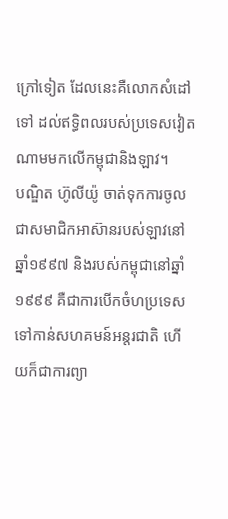ក្រៅទៀត ដែលនេះគឺលោកសំដៅទៅ ដល់ឥទ្ធិពលរបស់ប្រទេសវៀតណាមមកលើកម្ពុជានិងឡាវ។
បណ្ឌិត ហ៊ូលីយ៉ូ ចាត់ទុកការចូលជាសមាជិកអាស៊ានរបស់ឡាវនៅឆ្នាំ១៩៩៧ និងរបស់កម្ពុជានៅឆ្នាំ ១៩៩៩ គឺជាការបើកចំហប្រទេសទៅកាន់សហគមន៍អន្តរជាតិ ហើយក៏ជាការព្យា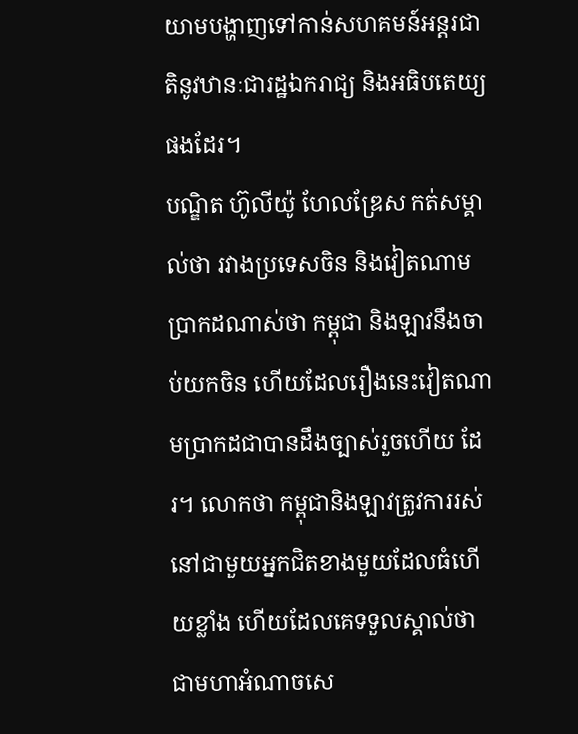យាមបង្ហាញទៅកាន់សហគមន៍អន្តរជាតិនូវឋានៈជារដ្ឋឯករាជ្យ និងអធិបតេយ្យផងដែរ។
បណ្ឌិត ហ៊ូលីយ៉ូ ហែលឌ្រែស កត់សម្គាល់ថា រវាងប្រទេសចិន និងវៀតណាម ប្រាកដណាស់ថា កម្ពុជា និងឡាវនឹងចាប់យកចិន ហើយដែលរឿងនេះវៀតណាមប្រាកដជាបានដឹងច្បាស់រួចហើយ ដែរ។ លោកថា កម្ពុជានិងឡាវត្រូវការរស់នៅជាមួយអ្នកជិតខាងមួយដែលធំហើយខ្លាំង ហើយដែលគេទទួលស្គាល់ថា ជាមហាអំណាចសេ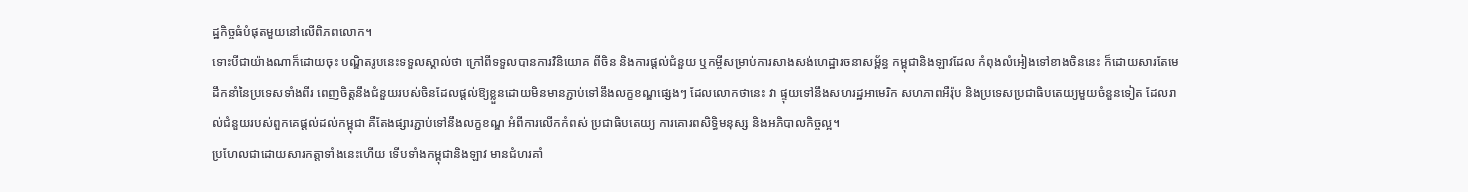ដ្ឋកិច្ចធំបំផុតមួយនៅលើពិភពលោក។
ទោះបីជាយ៉ាងណាក៏ដោយចុះ បណ្ឌិតរូបនេះទទួលស្គាល់ថា ក្រៅពីទទួលបានការវិនិយោគ ពីចិន និងការផ្តល់ជំនួយ ឬកម្ចីសម្រាប់ការសាងសង់ហេដ្ឋារចនាសម្ព័ន្ធ កម្ពុជានិងឡាវដែល កំពុងលំអៀងទៅខាងចិននេះ ក៏ដោយសារតែមេដឹកនាំនៃប្រទេសទាំងពីរ ពេញចិត្តនឹងជំនួយរបស់ចិនដែលផ្តល់ឱ្យខ្លួនដោយមិនមានភ្ជាប់ទៅនឹងលក្ខខណ្ឌផ្សេងៗ ដែលលោកថានេះ វា ផ្ទុយទៅនឹងសហរដ្ឋអាមេរិក សហភាពអឺរ៉ុប និងប្រទេសប្រជាធិបតេយ្យមួយចំនួនទៀត ដែលរាល់ជំនួយរបស់ពួកគេផ្តល់ដល់កម្ពុជា គឺតែងផ្សារភ្ជាប់ទៅនឹងលក្ខខណ្ឌ អំពីការលើកកំពស់ ប្រជាធិបតេយ្យ ការគោរពសិទ្ធិមនុស្ស និងអភិបាលកិច្ចល្អ។
ប្រហែលជាដោយសារកត្តាទាំងនេះហើយ ទើបទាំងកម្ពុជានិងឡាវ មានជំហរគាំ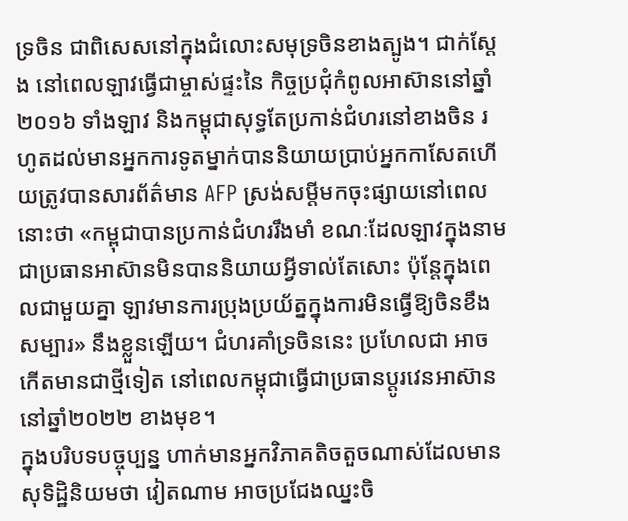ទ្រចិន ជាពិសេសនៅក្នុងជំលោះសមុទ្រចិនខាងត្បូង។ ជាក់ស្តែង នៅពេលឡាវធ្វើជាម្ចាស់ផ្ទះនៃ កិច្ចប្រជុំកំពូលអាស៊ាននៅឆ្នាំ ២០១៦ ទាំងឡាវ និងកម្ពុជាសុទ្ធតែប្រកាន់ជំហរនៅខាងចិន រហូតដល់មានអ្នកការទូតម្នាក់បាននិយាយប្រាប់អ្នកកាសែតហើយត្រូវបានសារព័ត៌មាន AFP ស្រង់សម្ដីមកចុះផ្សាយនៅពេលនោះថា «កម្ពុជាបានប្រកាន់ជំហររឹងមាំ ខណៈដែលឡាវក្នុងនាមជាប្រធានអាស៊ានមិនបាននិយាយអ្វីទាល់តែសោះ ប៉ុន្តែក្នុងពេលជាមួយគ្នា ឡាវមានការប្រុងប្រយ័ត្នក្នុងការមិនធ្វើឱ្យចិនខឹងសម្បារ» នឹងខ្លួនឡើយ។ ជំហរគាំទ្រចិននេះ ប្រហែលជា អាចកើតមានជាថ្មីទៀត នៅពេលកម្ពុជាធ្វើជាប្រធានប្តូរវេនអាស៊ាននៅឆ្នាំ២០២២ ខាងមុខ។
ក្នុងបរិបទបច្ចុប្បន្ន ហាក់មានអ្នកវិភាគតិចតួចណាស់ដែលមានសុទិដ្ឋិនិយមថា វៀតណាម អាចប្រជែងឈ្នះចិ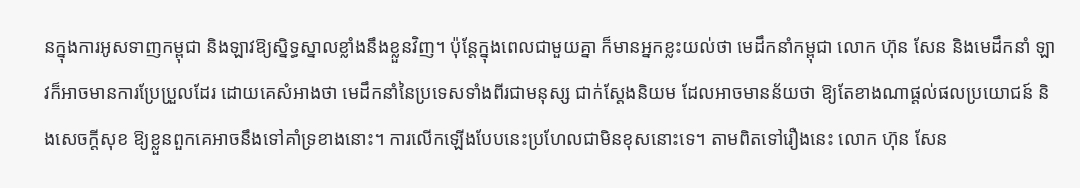នក្នុងការអូសទាញកម្ពុជា និងឡាវឱ្យស្និទ្ធស្នាលខ្លាំងនឹងខ្លួនវិញ។ ប៉ុន្តែក្នុងពេលជាមួយគ្នា ក៏មានអ្នកខ្លះយល់ថា មេដឹកនាំកម្ពុជា លោក ហ៊ុន សែន និងមេដឹកនាំ ឡាវក៏អាចមានការប្រែប្រួលដែរ ដោយគេសំអាងថា មេដឹកនាំនៃប្រទេសទាំងពីរជាមនុស្ស ជាក់ស្តែងនិយម ដែលអាចមានន័យថា ឱ្យតែខាងណាផ្តល់ផលប្រយោជន៍ និងសេចក្តីសុខ ឱ្យខ្លួនពួកគេអាចនឹងទៅគាំទ្រខាងនោះ។ ការលើកឡើងបែបនេះប្រហែលជាមិនខុសនោះទេ។ តាមពិតទៅរឿងនេះ លោក ហ៊ុន សែន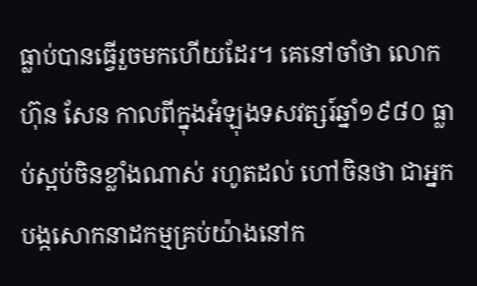ធ្លាប់បានធ្វើរួចមកហើយដែរ។ គេនៅចាំថា លោក ហ៊ុន សែន កាលពីក្នុងអំឡុងទសវត្សរ៍ឆ្នាំ១៩៨០ ធ្លាប់ស្អប់ចិនខ្លាំងណាស់ រហូតដល់ ហៅចិនថា ជាអ្នកបង្កសោកនាដកម្មគ្រប់យ៉ាងនៅក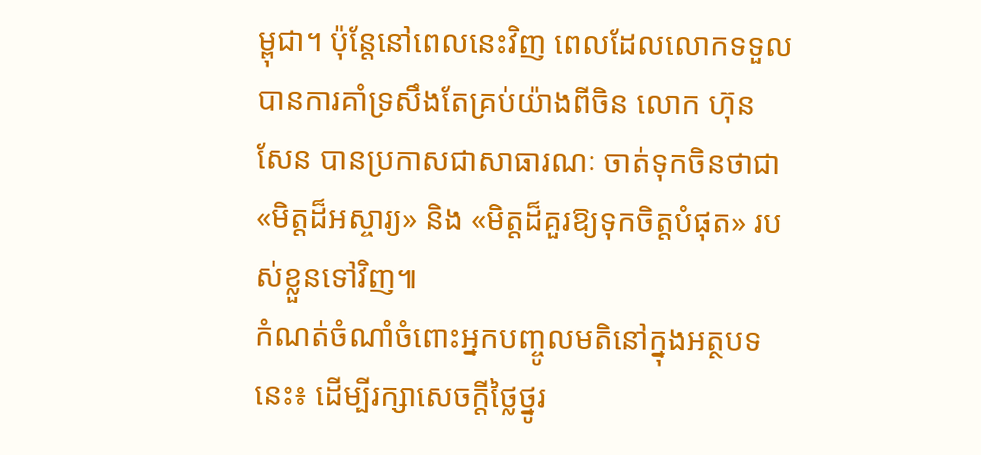ម្ពុជា។ ប៉ុន្តែនៅពេលនេះវិញ ពេលដែលលោកទទួលបានការគាំទ្រសឹងតែគ្រប់យ៉ាងពីចិន លោក ហ៊ុន សែន បានប្រកាសជាសាធារណៈ ចាត់ទុកចិនថាជា «មិត្តដ៏អស្ចារ្យ» និង «មិត្តដ៏គួរឱ្យទុកចិត្តបំផុត» របស់ខ្លួនទៅវិញ៕
កំណត់ចំណាំចំពោះអ្នកបញ្ចូលមតិនៅក្នុងអត្ថបទនេះ៖ ដើម្បីរក្សាសេចក្ដីថ្លៃថ្នូរ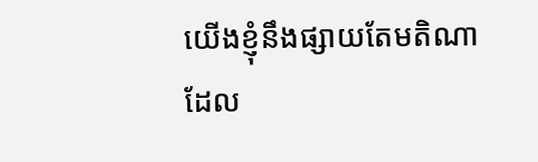យើងខ្ញុំនឹងផ្សាយតែមតិណា ដែល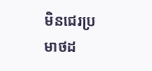មិនជេរប្រមាថដ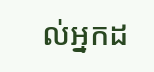ល់អ្នកដ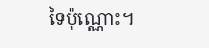ទៃប៉ុណ្ណោះ។